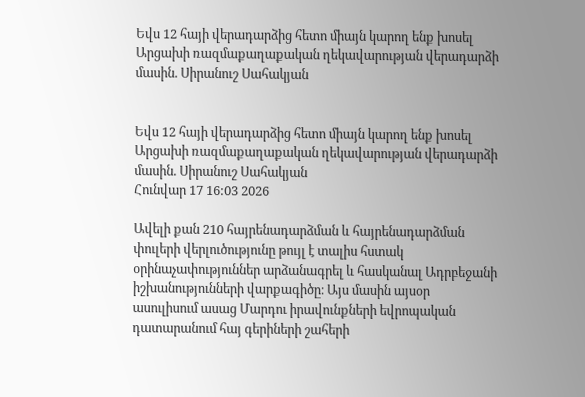Եվս 12 հայի վերադարձից հետո միայն կարող ենք խոսել Արցախի ռազմաքաղաքական ղեկավարության վերադարձի մասին. Սիրանուշ Սահակյան


Եվս 12 հայի վերադարձից հետո միայն կարող ենք խոսել Արցախի ռազմաքաղաքական ղեկավարության վերադարձի մասին. Սիրանուշ Սահակյան
Հունվար 17 16:03 2026

Ավելի քան 210 հայրենադարձման և հայրենադարձման փուլերի վերլուծությունը թույլ է տալիս հստակ օրինաչափություններ արձանագրել և հասկանալ Ադրբեջանի իշխանությունների վարքագիծը։ Այս մասին այսօր ասուլիսում ասաց Մարդու իրավունքների եվրոպական դատարանում հայ գերիների շահերի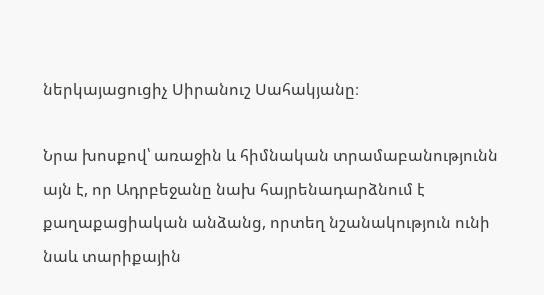ներկայացուցիչ Սիրանուշ Սահակյանը։

Նրա խոսքով՝ առաջին և հիմնական տրամաբանությունն այն է, որ Ադրբեջանը նախ հայրենադարձնում է քաղաքացիական անձանց, որտեղ նշանակություն ունի նաև տարիքային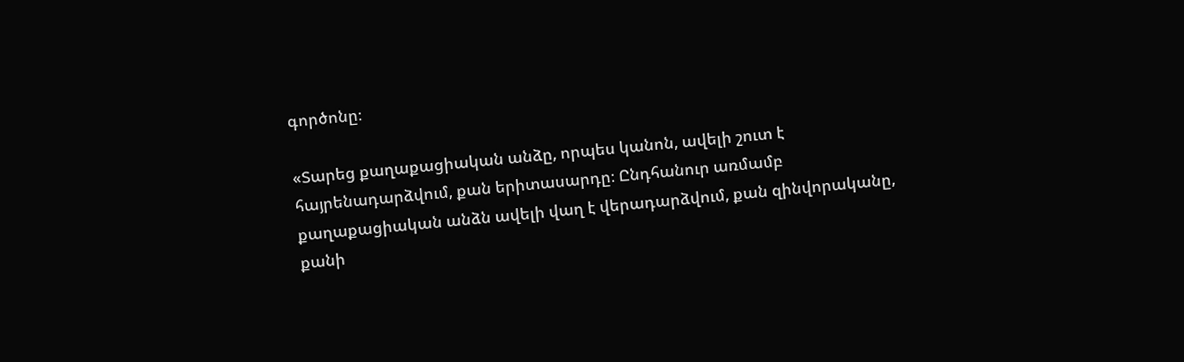գործոնը։

«Տարեց քաղաքացիական անձը, որպես կանոն, ավելի շուտ է հայրենադարձվում, քան երիտասարդը։ Ընդհանուր առմամբ քաղաքացիական անձն ավելի վաղ է վերադարձվում, քան զինվորականը, քանի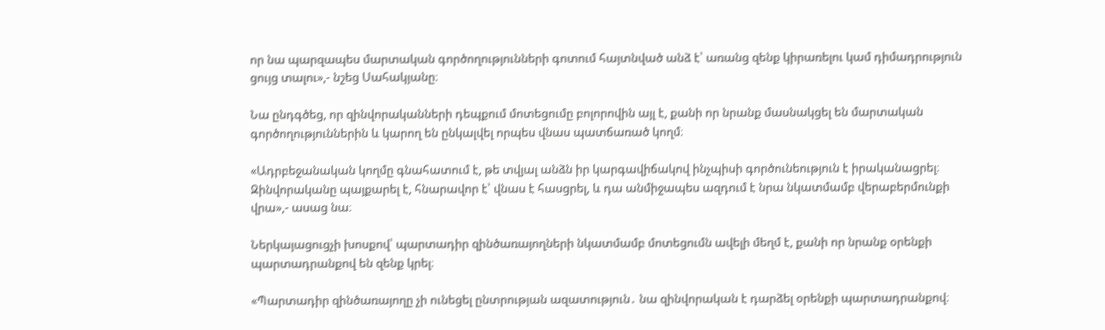որ նա պարզապես մարտական գործողությունների գոտում հայտնված անձ է՝ առանց զենք կիրառելու կամ դիմադրություն ցույց տալու»,- նշեց Սահակյանը։

Նա ընդգծեց, որ զինվորականների դեպքում մոտեցումը բոլորովին այլ է, քանի որ նրանք մասնակցել են մարտական գործողություններին և կարող են ընկալվել որպես վնաս պատճառած կողմ։

«Ադրբեջանական կողմը գնահատում է, թե տվյալ անձն իր կարգավիճակով ինչպիսի գործունեություն է իրականացրել։ Զինվորականը պայքարել է, հնարավոր է՝ վնաս է հասցրել, և դա անմիջապես ազդում է նրա նկատմամբ վերաբերմունքի վրա»,- ասաց նա։

Ներկայացուցչի խոսքով՝ պարտադիր զինծառայողների նկատմամբ մոտեցումն ավելի մեղմ է, քանի որ նրանք օրենքի պարտադրանքով են զենք կրել։

«Պարտադիր զինծառայողը չի ունեցել ընտրության ազատություն․ նա զինվորական է դարձել օրենքի պարտադրանքով։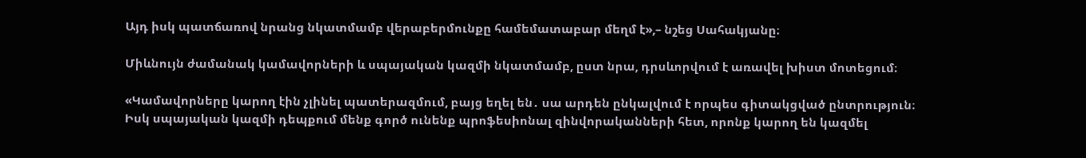Այդ իսկ պատճառով նրանց նկատմամբ վերաբերմունքը համեմատաբար մեղմ է»,– նշեց Սահակյանը։

Միևնույն ժամանակ կամավորների և սպայական կազմի նկատմամբ, ըստ նրա, դրսևորվում է առավել խիստ մոտեցում։

«Կամավորները կարող էին չլինել պատերազմում, բայց եղել են․ սա արդեն ընկալվում է որպես գիտակցված ընտրություն։ Իսկ սպայական կազմի դեպքում մենք գործ ունենք պրոֆեսիոնալ զինվորականների հետ, որոնք կարող են կազմել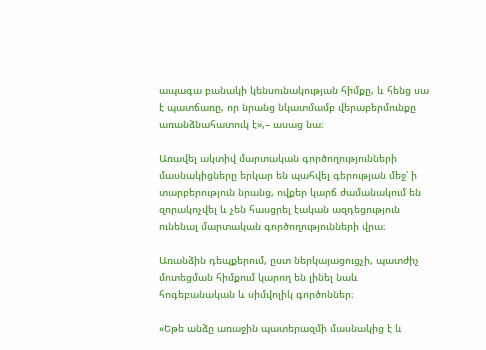ապագա բանակի կենսունակության հիմքը, և հենց սա է պատճառը, որ նրանց նկատմամբ վերաբերմունքը առանձնահատուկ է»,– ասաց նա։

Առավել ակտիվ մարտական գործողությունների մասնակիցները երկար են պահվել գերության մեջ՝ ի տարբերություն նրանց, ովքեր կարճ ժամանակում են զորակոչվել և չեն հասցրել էական ազդեցություն ունենալ մարտական գործողությունների վրա։

Առանձին դեպքերում, ըստ ներկայացուցչի, պատժիչ մոտեցման հիմքում կարող են լինել նաև հոգեբանական և սիմվոլիկ գործոններ։

«Եթե անձը առաջին պատերազմի մասնակից է և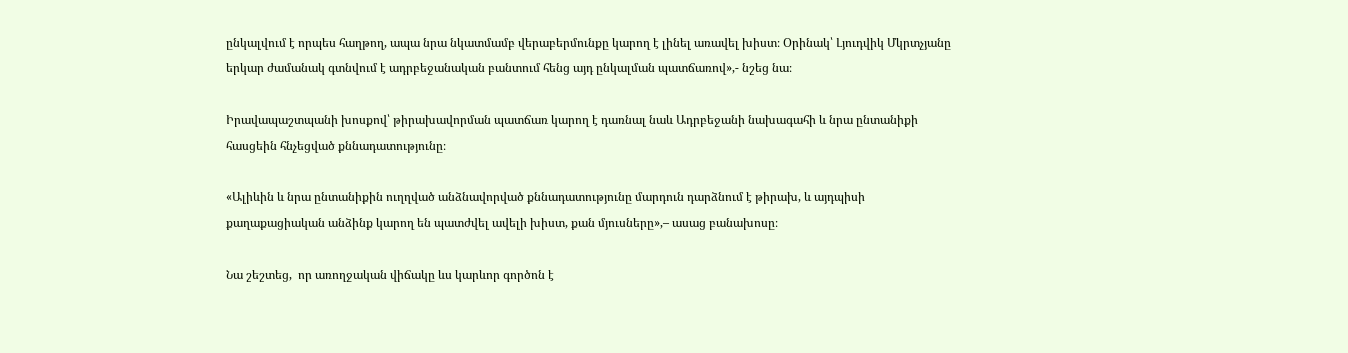ընկալվում է որպես հաղթող, ապա նրա նկատմամբ վերաբերմունքը կարող է լինել առավել խիստ։ Օրինակ՝ Լյուդվիկ Մկրտչյանը երկար ժամանակ գտնվում է ադրբեջանական բանտում հենց այդ ընկալման պատճառով»,- նշեց նա։

Իրավապաշտպանի խոսքով՝ թիրախավորման պատճառ կարող է դառնալ նաև Ադրբեջանի նախագահի և նրա ընտանիքի հասցեին հնչեցված քննադատությունը։

«Ալիևին և նրա ընտանիքին ուղղված անձնավորված քննադատությունը մարդուն դարձնում է թիրախ, և այդպիսի քաղաքացիական անձինք կարող են պատժվել ավելի խիստ, քան մյուսները»,– ասաց բանախոսը։

Նա շեշտեց,  որ առողջական վիճակը ևս կարևոր գործոն է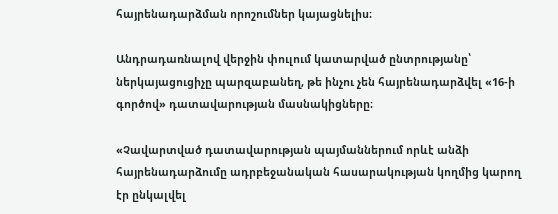հայրենադարձման որոշումներ կայացնելիս։

Անդրադառնալով վերջին փուլում կատարված ընտրությանը՝ ներկայացուցիչը պարզաբանեղ, թե ինչու չեն հայրենադարձվել «16-ի գործով» դատավարության մասնակիցները։

«Չավարտված դատավարության պայմաններում որևէ անձի հայրենադարձումը ադրբեջանական հասարակության կողմից կարող էր ընկալվել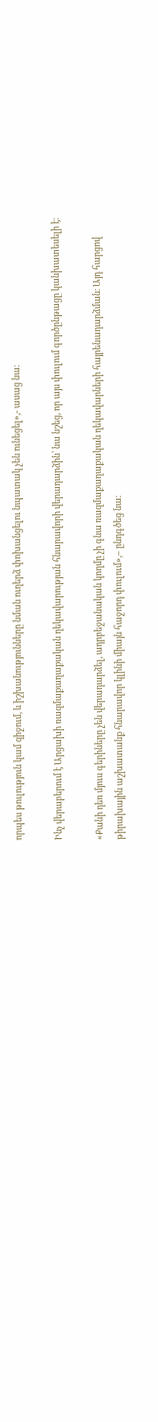որպես թուլություն կամ զիջում, և իշխանությունները նման ուղերձ փոխանցելու նպատակ չեն ունեցել»,- ասաց նա։

Ինչ վերաբերում է Արցախի ռազմաքաղաքական ղեկավարության հնարավորի վերադարձին՝ նա նշեց, որ այս փուլում գործընթացը կանխատեսելի է։

«Քանի դեռ մյուս գերիները չեն վերադարձել, ադրբեջանական կողմը չի գնա ռազմաքաղաքական ղեկավարների հայրենադարձման։ Այդ հարցով թիրախային աշխատանք հնարավոր կլինի միայն հաջորդ փուլում»,– ընդգծեց նա։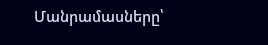Մանրամասները՝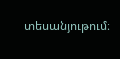տեսանյութում։